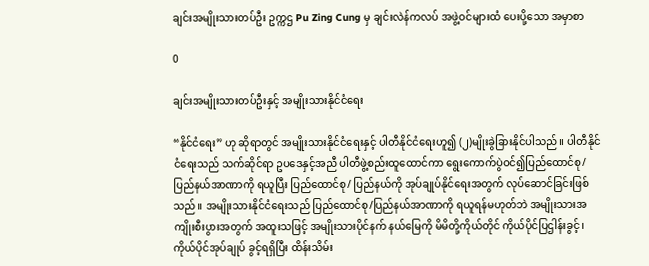ချင်းအမျိုးသားတပ်ဦး ဥက္ကဌ Pu Zing Cung မှ ချင်းလဲန်ကလပ် အဖွဲ့ဝင်များထံ ပေးပို့သော အမှာစာ

0

ချင်းအမျိုးသားတပ်ဦးနှင့် အမျိုးသားနိုင်ငံရေး

“နိုင်ငံရေး” ဟု ဆိုရာတွင် အမျိုးသားနိုင်ငံရေးနှင့် ပါတီနိုင်ငံရေးဟူ၍ (၂)မျိုးခွဲခြားနိုင်ပါသည်။ ပါတီနိုင်ငံရေးသည် သက်ဆိုင်ရာ ဥပဒေနှင့်အညီ ပါတီဖွဲ့စည်းထူထောင်ကာ ရွေးကောက်ပွဲဝင်၍ပြည်ထောင်စု/ပြည်နယ်အာဏာကို ရယူပြီး ပြည်ထောင်စု/ ပြည်နယ်ကို အုပ်ချုပ်နိုင်ရေးအတွက် လုပ်ဆောင်ခြင်းဖြစ်သည်။ အမျိုးသားနိုင်ငံရေးသည် ပြည်ထောင်စု/ပြည်နယ်အာဏာကို ရယူရန်မဟုတ်ဘဲ အမျိုးသားအကျိုးစီးပွားအတွက် အထူးသဖြင့် အမျိုးသားပိုင်နက် နယ်မြေကို မိမိတို့ကိုယ်တိုင် ကိုယ်ပိုင်ပြဌါန်းခွင့်၊ ကိုယ်ပိုင်အုပ်ချုပ် ခွင့်ရရှိပြီး ထိန်းသိမ်း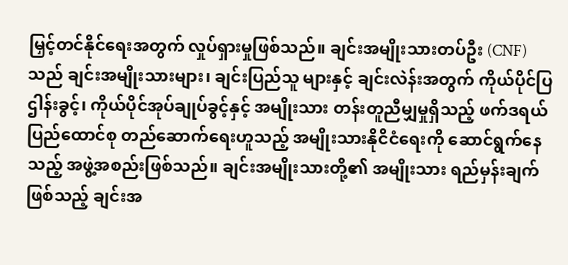မြှင့်တင်နိုင်ရေးအတွက် လှုပ်ရှားမှုဖြစ်သည်။ ချင်းအမျိုးသားတပ်ဦး (CNF) သည် ချင်းအမျိုးသားများ၊ ချင်းပြည်သူ များနှင့် ချင်းလဲန်းအတွက် ကိုယ်ပိုင်ပြဌါန်းခွင့်၊ ကိုယ်ပိုင်အုပ်ချုပ်ခွင့်နှင့် အမျိုးသား တန်းတူညီမျှမှုရှိသည့် ဖက်ဒရယ်ပြည်ထောင်စု တည်ဆောက်ရေးဟူသည့် အမျိုးသားနိုငိငံရေးကို ဆောင်ရွက်နေသည့် အဖွဲ့အစည်းဖြစ်သည်။ ချင်းအမျိုးသားတို့၏ အမျိုးသား ရည်မှန်းချက်ဖြစ်သည့် ချင်းအ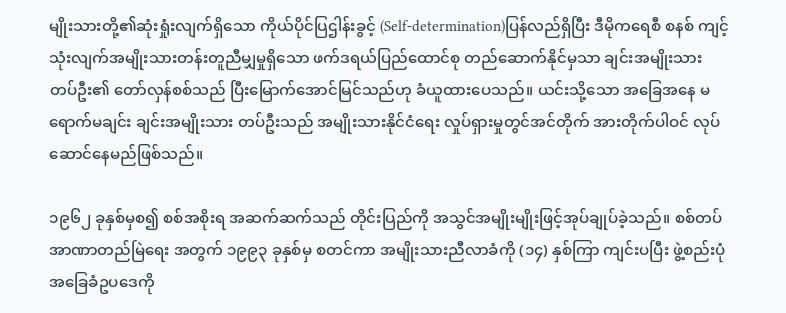မျိုးသားတို့၏ဆုံးရှုံးလျက်ရှိသော ကိုယ်ပိုင်ပြဌါန်းခွင့် (Self-determination)ပြန်လည်ရှိပြီး ဒီမိုကရေစီ စနစ် ကျင့်သုံးလျက်အမျိုးသားတန်းတူညီမျှမှုရှိသော ဖက်ဒရယ်ပြည်ထောင်စု တည်ဆောက်နိုင်မှသာ ချင်းအမျိုးသားတပ်ဦး၏ တော်လှန်စစ်သည် ပြီးမြောက်အောင်မြင်သည်ဟု ခံယူထားပေသည်။ ယင်းသို့သော အခြေအနေ မရောက်မချင်း ချင်းအမျိုးသား တပ်ဦးသည် အမျိုးသားနိုင်ငံရေး လှုပ်ရှားမှုတွင်အင်တိုက် အားတိုက်ပါဝင် လုပ်ဆောင်နေမည်ဖြစ်သည်။

၁၉၆၂ ခုနှစ်မှစ၍ စစ်အစိုးရ အဆက်ဆက်သည် တိုင်းပြည်ကို အသွင်အမျိုးမျိုးဖြင့်အုပ်ချုပ်ခဲ့သည်။ စစ်တပ်အာဏာတည်မြဲရေး အတွက် ၁၉၉၃ ခုနှစ်မှ စတင်ကာ အမျိုးသားညီလာခံကို (၁၄) နှစ်ကြာ ကျင်းပပြီး ဖွဲ့စည်းပုံအခြေခံဥပဒေကို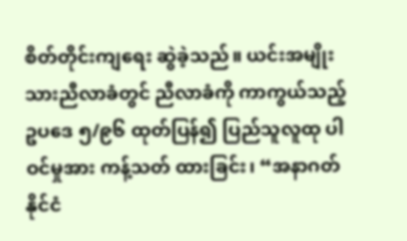စိတ်တိုင်းကျရေး ဆွဲခဲ့သည်။ ယင်းအမျိုးသားညီလာခံတွင် ညီလာခံကို ကာကွယ်သည့် ဥပဒေ ၅/၉၆ ထုတ်ပြန်၍ ပြည်သူလူထု ပါဝင်မှုအား ကန့်သတ် ထားခြင်း၊ “အနာဂတ်နိုင်ငံ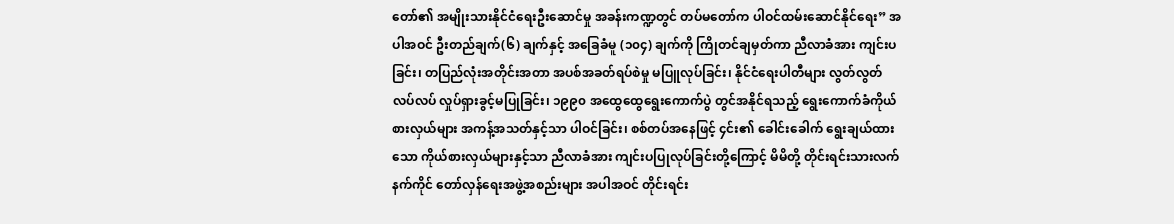တော်၏ အမျိုးသားနိုင်ငံရေးဦးဆောင်မှု အခန်းကဏ္ဍတွင် တပ်မတော်က ပါဝင်ထမ်းဆောင်နိုင်ရေး” အပါအဝင် ဦးတည်ချက်(၆) ချက်နှင့် အခြေခံမူ (၁၀၄) ချက်ကို ကြိုတင်ချမှတ်ကာ ညီလာခံအား ကျင်းပခြင်း၊ တပြည်လုံးအတိုင်းအတာ အပစ်အခတ်ရပ်စဲမှု မပြူလုပ်ခြင်း၊ နိုင်ငံရေးပါတီများ လွတ်လွတ်လပ်လပ် လှုပ်ရှားခွင့်မပြုခြင်း၊ ၁၉၉၀ အထွေထွေရွေးကောက်ပွဲ တွင်အနိုင်ရသည့် ရွေးကောက်ခံကိုယ်စားလှယ်များ အကန့်အသတ်နှင့်သာ ပါဝင်ခြင်း၊ စစ်တပ်အနေဖြင့် ၄င်း၏ ခေါင်းခေါက် ရွေးချယ်ထားသော ကိုယ်စားလှယ်များနှင့်သာ ညီလာခံအား ကျင်းပပြုလုပ်ခြင်းတို့ကြောင့် မိမိတို့ တိုင်းရင်းသားလက်နက်ကိုင် တော်လှန်ရေးအဖွဲ့အစည်းများ အပါအဝင် တိုင်းရင်း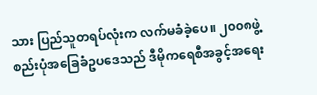သား ပြည်သူတရပ်လုံးက လက်မခံခဲ့ပေ။ ၂၀၀၈ဖွဲ့စည်းပုံအခြေခံဥပဒေသည် ဒီမိုကရေစီအခွင့်အရေး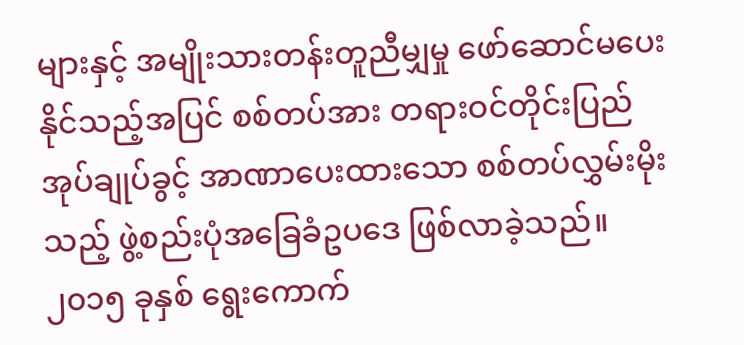များနှင့် အမျိုးသားတန်းတူညီမျှမှု ဖော်ဆောင်မပေးနိုင်သည့်အပြင် စစ်တပ်အား တရားဝင်တိုင်းပြည် အုပ်ချုပ်ခွင့် အာဏာပေးထားသော စစ်တပ်လွှမ်းမိုးသည့် ဖွဲ့စည်းပုံအခြေခံဥပဒေ ဖြစ်လာခဲ့သည်။ ၂၀၁၅ ခုနှစ် ရွေးကောက်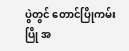ပွဲတွင် တောင်ပြိုကမ်းပြို အ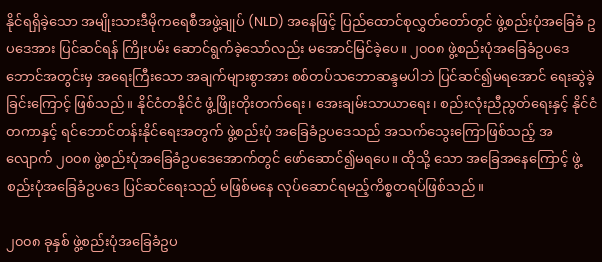နိုင်ရရှိခဲ့သော အမျိုးသားဒီမိုကရေစီအဖွဲ့ချုပ် (NLD) အနေဖြင့် ပြည်ထောင်စုလွှတ်တော်တွင် ဖွဲ့စည်းပုံအခြေခံ ဥပဒေအား ပြင်ဆင်ရန် ကြိုးပမ်း ဆောင်ရွက်ခဲ့သော်လည်း မအောင်မြင်ခဲ့ပေ။ ၂၀၀၈ ဖွဲ့စည်းပုံအခြေခံဥပဒေဘောင်အတွင်းမှ အရေးကြီးသော အချက်များစွာအား စစ်တပ်သဘောဆန္ဒမပါဘဲ ပြင်ဆင်၍မရအောင် ရေးဆွဲခဲ့ခြင်းကြောင့် ဖြစ်သည်။ နိုင်ငံတနိုင်ငံ ဖွံ့ဖြိုးတိုးတက်ရေး၊ အေးချမ်းသာယာရေး၊ စည်းလုံးညီညွတ်ရေးနှင့် နိုင်ငံတကာနှင့် ရင်ဘောင်တန်းနိုင်ရေးအတွက် ဖွဲ့စည်းပုံ အခြေခံဥပဒေသည် အသက်သွေးကြောဖြစ်သည့် အလျောက် ၂၀၀၈ ဖွဲ့စည်းပုံအခြေခံဥပဒေအောက်တွင် ဖော်ဆောင်၍မရပေ။ ထိုသို့ သော အခြေအနေကြောင့် ဖွဲ့စည်းပုံအခြေခံဥပဒေ ပြင်ဆင်ရေးသည် မဖြစ်မနေ လုပ်ဆောင်ရမည့်ကိစ္စတရပ်ဖြစ်သည်။

၂၀၀၈ ခုနှစ် ဖွဲ့စည်းပုံအခြေခံဥပ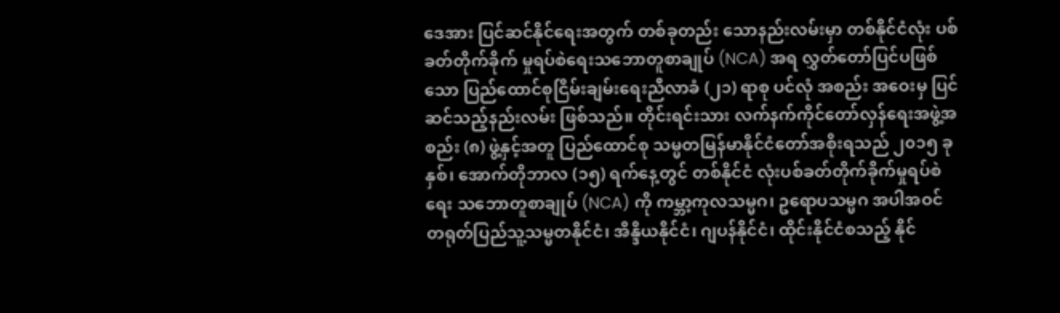ဒေအား ပြင်ဆင်နိုင်ရေးအတွက် တစ်ခုတည်း သောနည်းလမ်းမှာ တစ်နိုင်ငံလုံး ပစ်ခတ်တိုက်ခိုက် မှုရပ်စဲရေးသဘောတူစာချုပ် (NCA) အရ လွှတ်တော်ပြင်ပဖြစ်သော ပြည်ထောင်စုငြိမ်းချမ်းရေးညီလာခံ (၂၁) ရာစု ပင်လုံ အစည်း အဝေးမှ ပြင်ဆင်သည့်နည်းလမ်း ဖြစ်သည်။ တိုင်းရင်းသား လက်နက်ကိုင်တော်လှန်ရေးအဖွဲ့အစည်း (၈) ဖွဲ့နှင့်အတူ ပြည်ထောင်စု သမ္မတမြန်မာနိုင်ငံတော်အစိုးရသည် ၂၀၁၅ ခုနှစ်၊ အောက်တိုဘာလ (၁၅) ရက်နေ့တွင် တစ်နိုင်ငံ လုံးပစ်ခတ်တိုက်ခိုက်မှုရပ်စဲရေး သဘောတူစာချုပ် (NCA) ကို ကမ္ဘာ့ကုလသမ္မဂ၊ ဥရောပသမ္မဂ အပါအဝင် တရုတ်ပြည်သူ့သမ္မတနိုင်ငံ၊ အိန္ဒိယနိုင်ငံ၊ ဂျပန်နိုင်ငံ၊ ထိုင်းနိုင်ငံစသည့် နိုင်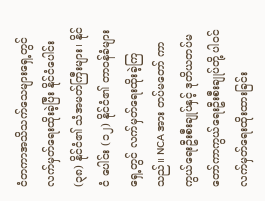ငံတကာအသိသက်သေများရှေ့တွင် လက်မှတ်ရေးထိုးခဲ့ပြီး နိုင်ငံပေါင်း (၃၈) နိုင်ငံ၏ သံအမတ်ကြီးများ၊ နိုင်ငံ ပေါင်း (၁၂) နိုင်ငံ၏ တာဝန်ခံများရှေ့တွင် လက်မှတ်ရေးထိုးခဲ့ကြသည်။ NCA အား တပ်မတော် ကာကွယ်ရေးဦးစီးချုပ်နှင့် ဒုတိယတပ်မတော်ကာကွယ်ရေးဦးစီးချုပ်တို့ ပါဝင် လက်မှတ်ရေးထိုးထားခြင်း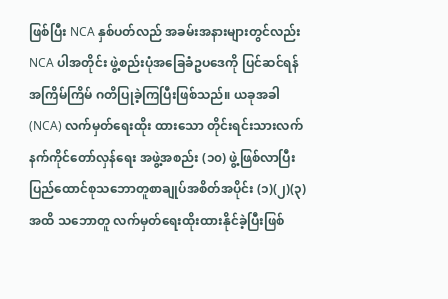ဖြစ်ပြီး NCA နှစ်ပတ်လည် အခမ်းအနားများတွင်လည်း NCA ပါအတိုင်း ဖွဲ့စည်းပုံအခြေခံဥပဒေကို ပြင်ဆင်ရန် အကြိမ်ကြိမ် ဂတိပြုခဲ့ကြပြီးဖြစ်သည်။ ယခုအခါ (NCA) လက်မှတ်ရေးထိုး ထားသော တိုင်းရင်းသားလက်နက်ကိုင်တော်လှန်ရေး အဖွဲ့အစည်း (၁၀) ဖွဲ့ဖြစ်လာပြီး ပြည်ထောင်စုသဘောတူစာချုပ်အစိတ်အပိုင်း (၁)(၂)(၃) အထိ သဘောတူ လက်မှတ်ရေးထိုးထားနိုင်ခဲ့ပြီးဖြစ်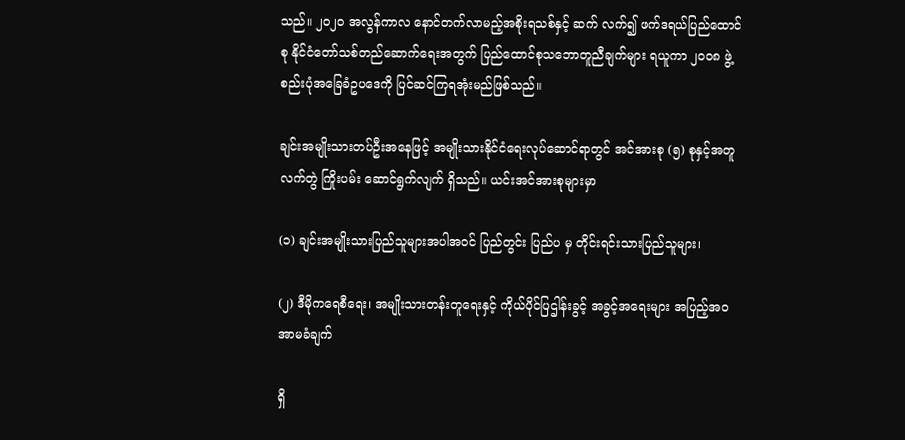သည်။ ၂၀၂၀ အလွန်ကာလ နောင်တက်လာမည့်အစိုးရသစ်နှင့် ဆက် လက်၍ ဖက်ဒရယ်ပြည်ထောင်စု နိုင်ငံတော်သစ်တည်ဆောက်ရေးအတွက် ပြည်ထောင်စုသဘောတူညီချက်များ ရယူကာ ၂၀၀၈ ဖွဲ့စည်းပုံအခြေခံဥပဒေကို ပြင်ဆင်ကြရအုံးမည်ဖြစ်သည်။

ချင်းအမျိုးသားတပ်ဦးအနေဖြင့် အမျိုးသားနိုင်ငံရေးလုပ်ဆောင်ရာတွင် အင်အားစု (၅) စုနှင့်အတူ လက်တွဲ ကြိုးပမ်း ဆောင်ရွက်လျက် ရှိသည်။ ယင်းအင်အားစုများမှာ

(၁) ချင်းအမျိုးသားပြည်သူများအပါအဝင် ပြည်တွင်း ပြည်ပ မှ တိုင်းရင်းသားပြည်သူများ၊

(၂) ဒီမိုကရေစီရေး၊ အမျိုးသားတန်းတူရေးနှင့် ကိုယ်ပိုင်ပြဌါန်းခွင့် အခွင့်အရေးများ အပြည့်အဝအာမခံချက်

ရှိ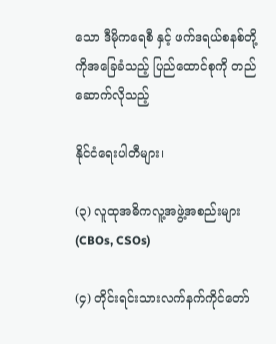သော ဒီမိုကရေစီ နှင့် ဖက်ဒရယ်စနစ်တို့ကိုအခြေခံသည့် ပြည်ထောင်စုကို တည်ဆောက်လိုသည့်

နိုင်ငံရေးပါတီများ၊

(၃) လူထုအဓိကလူ့အဖွဲ့အစည်းများ (CBOs, CSOs)

(၄) တိုင်းရင်းသားလက်နက်ကိုင်တော်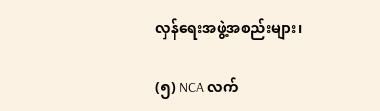လှန်ရေးအဖွဲ့အစည်းများ၊

(၅) NCA လက်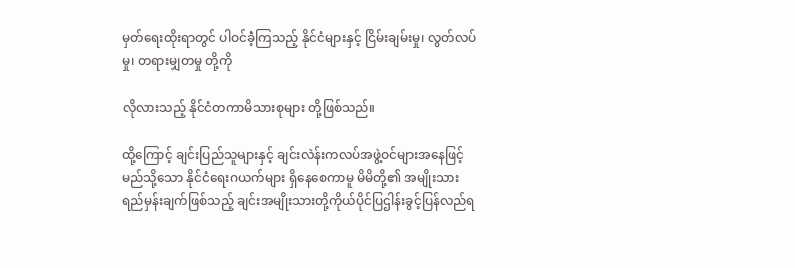မှတ်ရေးထိုးရာတွင် ပါဝင်ခဲံ့ကြသည့် နိုင်ငံများနှင့် ငြိမ်းချမ်းမှု၊ လွတ်လပ်မှု၊ တရားမျှတမှု တို့ကို

လိုလားသည့် နိုင်ငံတကာမိသားစုများ တို့ဖြစ်သည်။

ထို့ကြောင့် ချင်းပြည်သူများနှင့် ချင်းလဲန်းကလပ်အဖွဲ့ဝင်များအနေဖြင့် မည်သို့သော နိုင်ငံရေးဂယက်များ ရှိနေစေကာမူ မိမိတို့၏ အမျိုးသားရည်မှန်းချက်ဖြစ်သည့် ချင်းအမျိုးသားတို့ကိုယ်ပိုင်ပြဌါန်းခွင့်ပြန်လည်ရ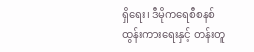ရှိရေး၊ ဒီမိုကရေစီစနစ် ထွန်းကားရေးနှင့် တန်းတူ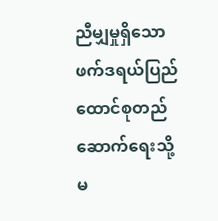ညီမျှမှုရှိသောဖက်ဒရယ်ပြည်ထောင်စုတည်ဆောက်ရေးသို့ မ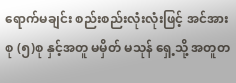ရောက်မချင်း စည်းစည်းလုံးလုံးဖြင့် အင်အားစု (၅)စု နှင့်အတူ မမှိတ် မသုန် ရှေ့သို့ အတူတ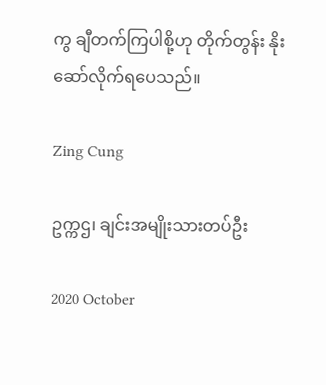ကွ ချီတက်ကြပါစို့ဟု တိုက်တွန်း နိုးဆော်လိုက်ရပေသည်။

Zing Cung

ဥက္ကဌ၊ ချင်းအမျိုးသားတပ်ဦး

2020 October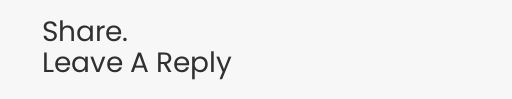Share.
Leave A Reply